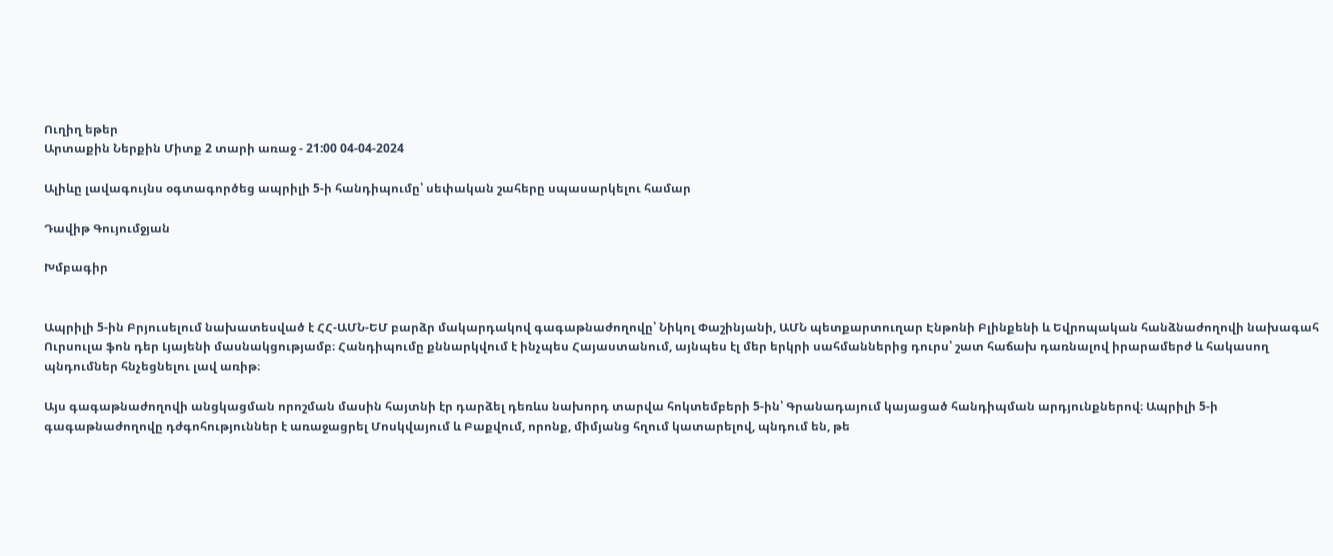Ուղիղ եթեր
Արտաքին Ներքին Միտք 2 տարի առաջ - 21:00 04-04-2024

Ալիևը լավագույնս օգտագործեց ապրիլի 5-ի հանդիպումը՝ սեփական շահերը սպասարկելու համար

Դավիթ Գույումջյան

Խմբագիր


Ապրիլի 5-ին Բրյուսելում նախատեսված է ՀՀ-ԱՄՆ-ԵՄ բարձր մակարդակով գագաթնաժողովը՝ Նիկոլ Փաշինյանի, ԱՄՆ պետքարտուղար Էնթոնի Բլինքենի և Եվրոպական հանձնաժողովի նախագահ Ուրսուլա ֆոն դեր Լյայենի մասնակցությամբ։ Հանդիպումը քննարկվում է ինչպես Հայաստանում, այնպես էլ մեր երկրի սահմաններից դուրս՝ շատ հաճախ դառնալով իրարամերժ և հակասող պնդումներ հնչեցնելու լավ առիթ։

Այս գագաթնաժողովի անցկացման որոշման մասին հայտնի էր դարձել դեռևս նախորդ տարվա հոկտեմբերի 5-ին՝ Գրանադայում կայացած հանդիպման արդյունքներով։ Ապրիլի 5-ի գագաթնաժողովը դժգոհություններ է առաջացրել Մոսկվայում և Բաքվում, որոնք, միմյանց հղում կատարելով, պնդում են, թե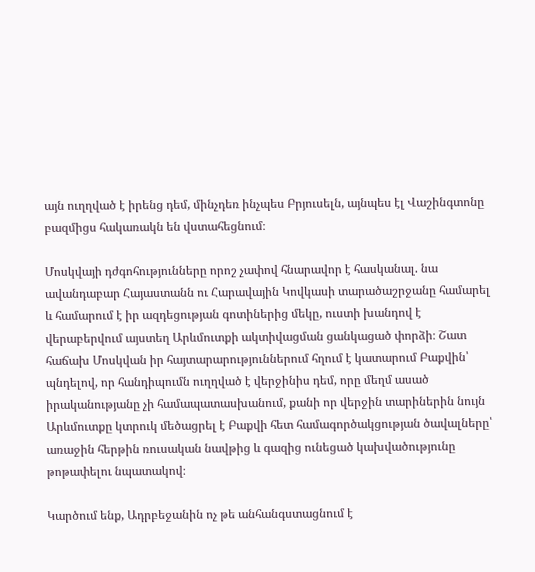այն ուղղված է իրենց դեմ, մինչդեռ ինչպես Բրյուսելն, այնպես էլ Վաշինգտոնը բազմիցս հակառակն են վստահեցնում։

Մոսկվայի դժգոհությունները որոշ չափով հնարավոր է հասկանալ. նա ավանդաբար Հայաստանն ու Հարավային Կովկասի տարածաշրջանը համարել և համարում է իր ազդեցության գոտիներից մեկը, ուստի խանդով է վերաբերվում այստեղ Արևմուտքի ակտիվացման ցանկացած փորձի։ Շատ հաճախ Մոսկվան իր հայտարարություններում հղում է կատարում Բաքվին՝ պնդելով, որ հանդիպումն ուղղված է վերջինիս դեմ, որը մեղմ ասած իրականությանը չի համապատասխանում, քանի որ վերջին տարիներին նույն Արևմուտքը կտրուկ մեծացրել է Բաքվի հետ համագործակցության ծավալները՝ առաջին հերթին ռուսական նավթից և գազից ունեցած կախվածությունը թոթափելու նպատակով։

Կարծում ենք, Ադրբեջանին ոչ թե անհանգստացնում է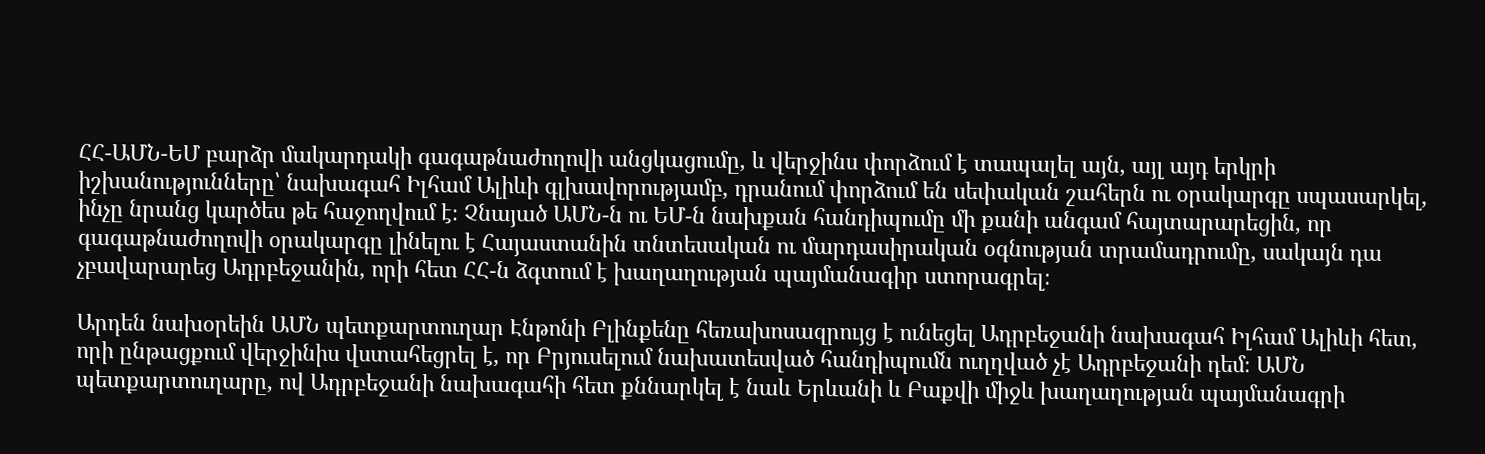ՀՀ-ԱՄՆ-ԵՄ բարձր մակարդակի գագաթնաժողովի անցկացումը, և վերջինս փորձում է տապալել այն, այլ այդ երկրի իշխանությունները՝ նախագահ Իլհամ Ալիևի գլխավորությամբ, դրանում փորձում են սեփական շահերն ու օրակարգը սպասարկել, ինչը նրանց կարծես թե հաջողվում է։ Չնայած ԱՄՆ-ն ու ԵՄ-ն նախքան հանդիպումը մի քանի անգամ հայտարարեցին, որ գագաթնաժողովի օրակարգը լինելու է Հայաստանին տնտեսական ու մարդասիրական օգնության տրամադրումը, սակայն դա չբավարարեց Ադրբեջանին, որի հետ ՀՀ-ն ձգտում է խաղաղության պայմանագիր ստորագրել։

Արդեն նախօրեին ԱՄՆ պետքարտուղար Էնթոնի Բլինքենը հեռախոսազրույց է ունեցել Ադրբեջանի նախագահ Իլհամ Ալիևի հետ, որի ընթացքում վերջինիս վստահեցրել է, որ Բրյուսելում նախատեսված հանդիպումն ուղղված չէ Ադրբեջանի դեմ։ ԱՄՆ պետքարտուղարը, ով Ադրբեջանի նախագահի հետ քննարկել է նաև Երևանի և Բաքվի միջև խաղաղության պայմանագրի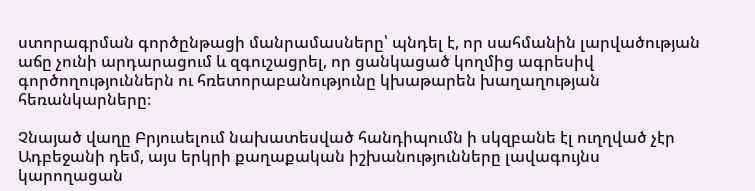ստորագրման գործընթացի մանրամասները՝ պնդել է, որ սահմանին լարվածության աճը չունի արդարացում և զգուշացրել, որ ցանկացած կողմից ագրեսիվ գործողություններն ու հռետորաբանությունը կխաթարեն խաղաղության հեռանկարները։

Չնայած վաղը Բրյուսելում նախատեսված հանդիպումն ի սկզբանե էլ ուղղված չէր Ադբեջանի դեմ, այս երկրի քաղաքական իշխանությունները լավագույնս կարողացան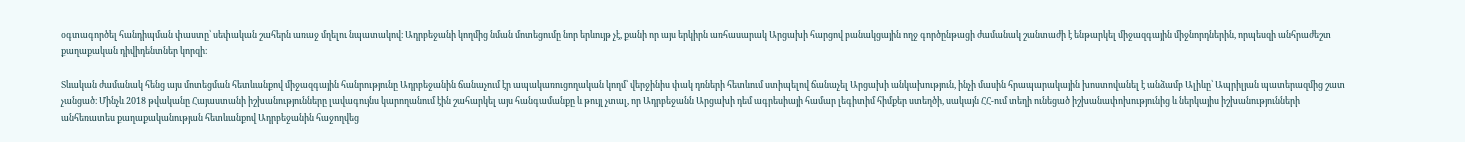օգտագործել հանդիպման փաստը՝ սեփական շահերն առաջ մղելու նպատակով։ Ադրբեջանի կողմից նման մոտեցումը նոր երևույթ չէ, քանի որ այս երկիրն առհասարակ Արցախի հարցով բանակցային ողջ գործընթացի ժամանակ շանտաժի է ենթարկել միջազգային միջնորդներին, որպեսզի անհրաժեշտ քաղաքական դիվիդենտներ կորզի։

Տևական ժամանակ հենց այս մոտեցման հետևանքով միջազգային հանրությունը Ադրբեջանին ճանաչում էր ապակառուցողական կողմ՝ վերջինիս փակ դռների հետևում ստիպելով ճանաչել Արցախի անկախություն, ինչի մասին հրապարակային խոստովանել է անձամբ Ալիևը՝ Ապրիլյան պատերազմից շատ չանցած։ Մինչև 2018 թվականը Հայաստանի իշխանությունները լավագույնս կարողանում էին շահարկել այս հանգամանքը և թույլ չտալ, որ Ադրբեջանն Արցախի դեմ ագրեսիայի համար լեգիտիմ հիմքեր ստեղծի, սակայն ՀՀ-ում տեղի ունեցած իշխանափոխությունից և ներկայիս իշխանությունների անհեռատես քաղաքականության հետևանքով Ադրբեջանին հաջողվեց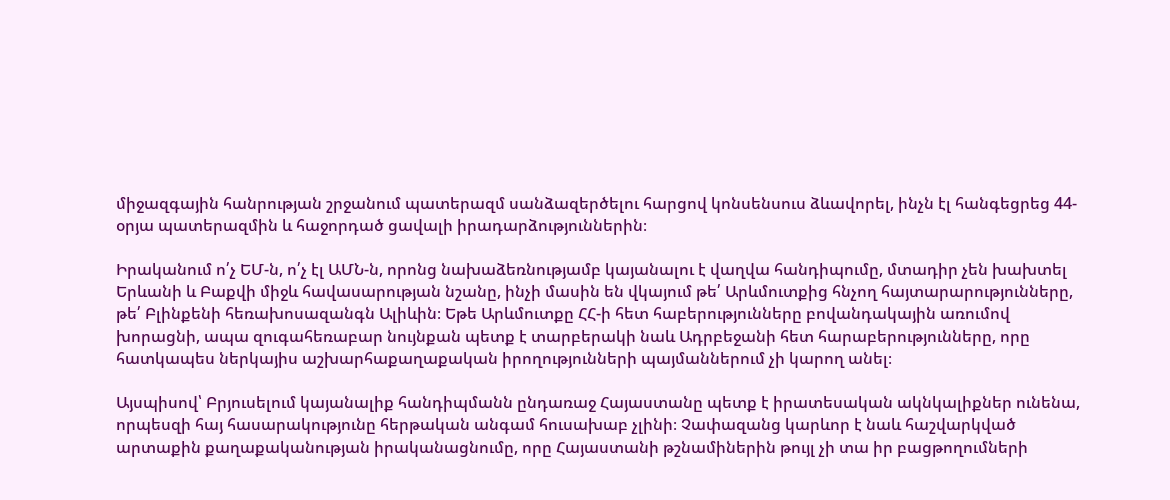միջազգային հանրության շրջանում պատերազմ սանձազերծելու հարցով կոնսենսուս ձևավորել, ինչն էլ հանգեցրեց 44-օրյա պատերազմին և հաջորդած ցավալի իրադարձություններին։

Իրականում ո՛չ ԵՄ-ն, ո՛չ էլ ԱՄՆ-ն, որոնց նախաձեռնությամբ կայանալու է վաղվա հանդիպումը, մտադիր չեն խախտել Երևանի և Բաքվի միջև հավասարության նշանը, ինչի մասին են վկայում թե՛ Արևմուտքից հնչող հայտարարությունները, թե՛ Բլինքենի հեռախոսազանգն Ալիևին։ Եթե Արևմուտքը ՀՀ-ի հետ հաբերությունները բովանդակային առումով խորացնի, ապա զուգահեռաբար նույնքան պետք է տարբերակի նաև Ադրբեջանի հետ հարաբերությունները, որը հատկապես ներկայիս աշխարհաքաղաքական իրողությունների պայմաններում չի կարող անել։

Այսպիսով՝ Բրյուսելում կայանալիք հանդիպմանն ընդառաջ Հայաստանը պետք է իրատեսական ակնկալիքներ ունենա, որպեսզի հայ հասարակությունը հերթական անգամ հուսախաբ չլինի։ Չափազանց կարևոր է նաև հաշվարկված արտաքին քաղաքականության իրականացնումը, որը Հայաստանի թշնամիներին թույլ չի տա իր բացթողումների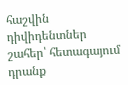հաշվին դիվիդենտներ շահեր՝ հետագայում դրանք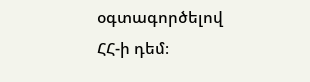օգտագործելով ՀՀ-ի դեմ։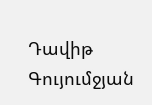Դավիթ Գույումջյան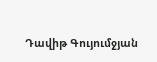Դավիթ Գույումջյան